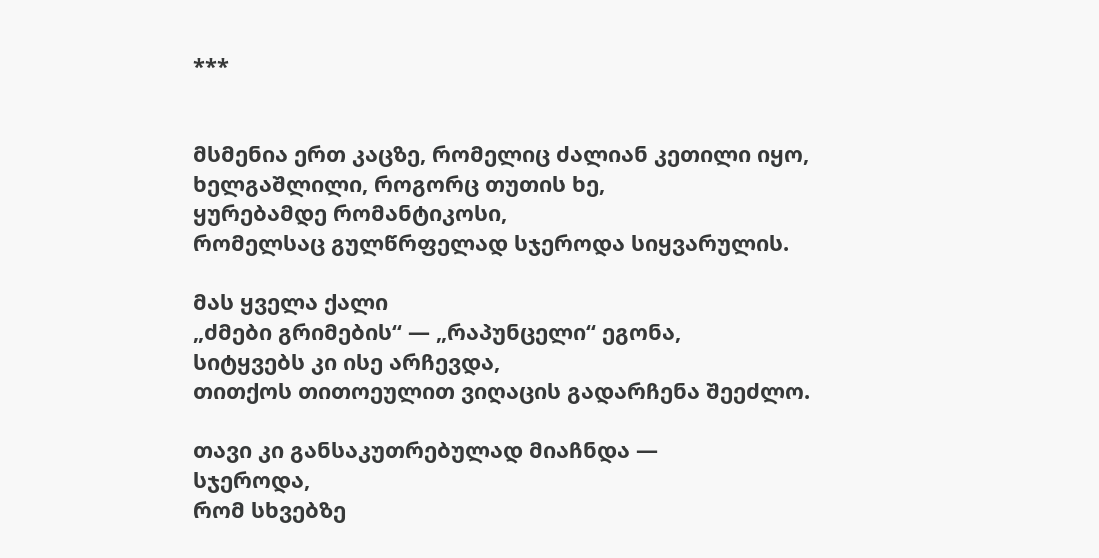***


მსმენია ერთ კაცზე, რომელიც ძალიან კეთილი იყო,
ხელგაშლილი, როგორც თუთის ხე,
ყურებამდე რომანტიკოსი,
რომელსაც გულწრფელად სჯეროდა სიყვარულის.

მას ყველა ქალი
„ძმები გრიმების“ — „რაპუნცელი“ ეგონა,
სიტყვებს კი ისე არჩევდა,
თითქოს თითოეულით ვიღაცის გადარჩენა შეეძლო.

თავი კი განსაკუთრებულად მიაჩნდა —
სჯეროდა,
რომ სხვებზე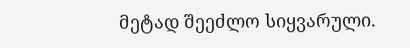მეტად შეეძლო სიყვარული.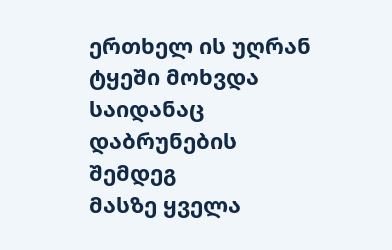ერთხელ ის უღრან ტყეში მოხვდა
საიდანაც დაბრუნების შემდეგ
მასზე ყველა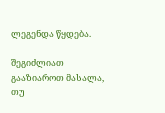ლეგენდა წყდება.

შეგიძლიათ გააზიაროთ მასალა, თუ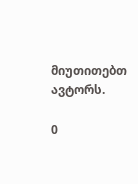მიუთითებთ ავტორს.

0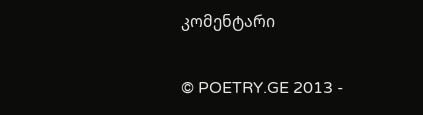კომენტარი

© POETRY.GE 2013 -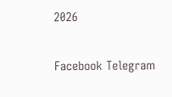2026

Facebook Telegram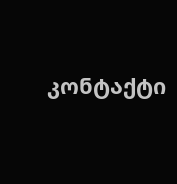კონტაქტი